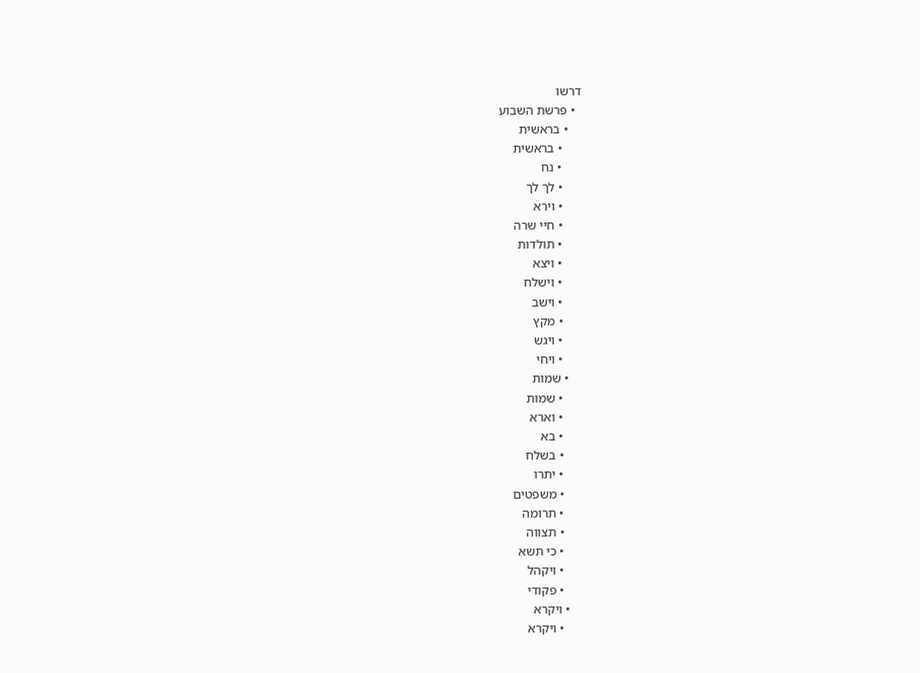דרשו
  • פרשת השבוע
    • בראשית
      • בראשית
      • נח
      • לך לך
      • וירא
      • חיי שרה
      • תולדות
      • ויצא
      • וישלח
      • וישב
      • מקץ
      • ויגש
      • ויחי
    • שמות
      • שמות
      • וארא
      • בא
      • בשלח
      • יתרו
      • משפטים
      • תרומה
      • תצווה
      • כי תשא
      • ויקהל
      • פקודי
    • ויקרא
      • ויקרא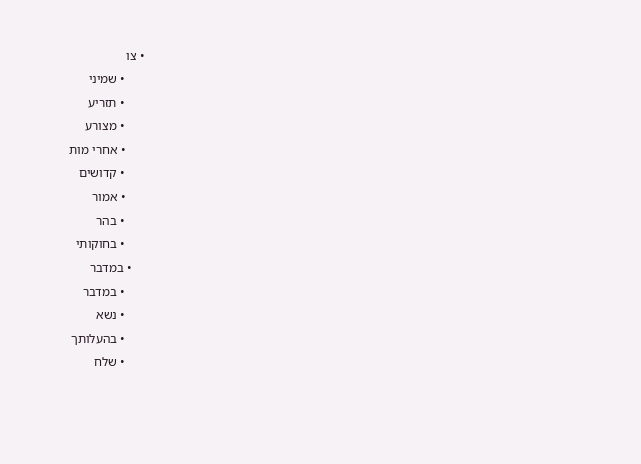• צו
      • שמיני
      • תזריע
      • מצורע
      • אחרי מות
      • קדושים
      • אמור
      • בהר
      • בחוקותי
    • במדבר
      • במדבר
      • נשא
      • בהעלותך
      • שלח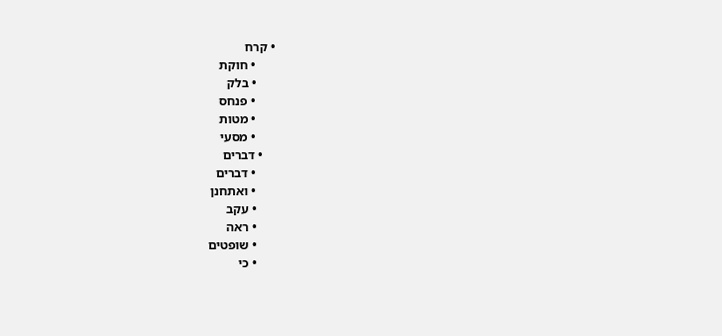• קרח
      • חוקת
      • בלק
      • פנחס
      • מטות
      • מסעי
    • דברים
      • דברים
      • ואתחנן
      • עקב
      • ראה
      • שופטים
      • כי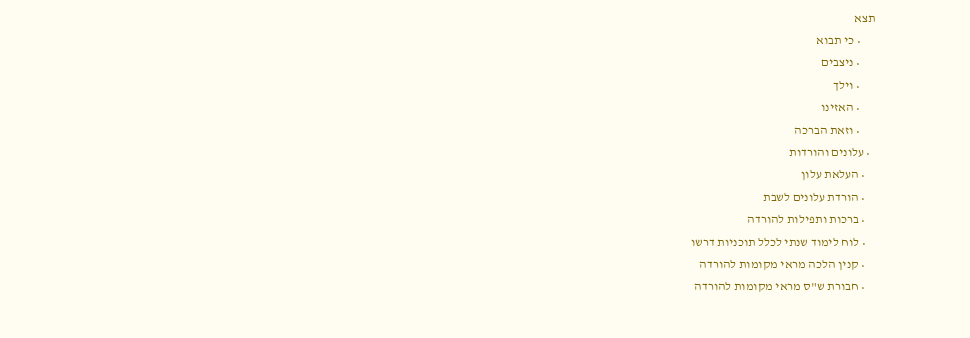תצא
      • כי תבוא
      • ניצבים
      • וילך
      • האזינו
      • וזאת הברכה
  • עלונים והורדות
    • העלאת עלון
    • הורדת עלונים לשבת
    • ברכות ותפילות להורדה
    • לוח לימוד שנתי לכלל תוכניות דרשו
    • קנין הלכה מראי מקומות להורדה
    • חבורת ש"ס מראי מקומות להורדה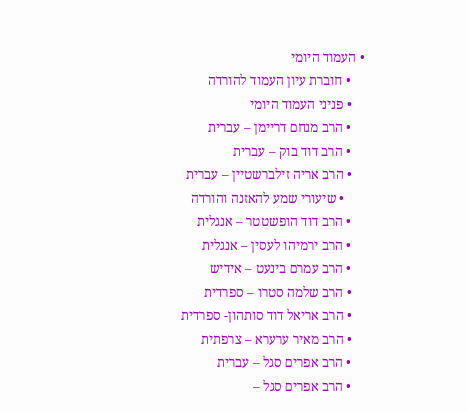• העמוד היומי
    • חוברת עיון העמוד להורדה
    • פניני העמוד היומי
    • הרב מנחם דריימן – עברית
    • הרב דוד בוק – עברית
    • הרב אריה זילברשטיין – עברית
      • שיעורי שמע להאזנה והורדה
    • הרב דוד הופשטטר – אנגלית
    • הרב ירמיהו לעסין – אנגלית
    • הרב עמרם בינעט – אידיש
    • הרב שלמה סטרו – ספרדית
    • הרב אריאל דוד סותהון- ספרדית
    • הרב מאיר ערערא – צרפתית
    • הרב אפרים סגל – עברית
    • הרב אפרים סגל –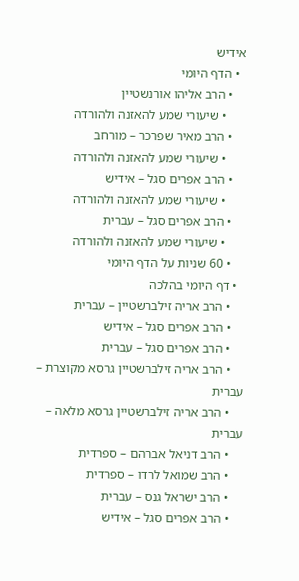אידיש
  • הדף היומי
    • הרב אליהו אורנשטיין
      • שיעורי שמע להאזנה ולהורדה
    • הרב מאיר שפרכר – מורחב
      • שיעורי שמע להאזנה ולהורדה
    • הרב אפרים סגל – אידיש
      • שיעורי שמע להאזנה ולהורדה
    • הרב אפרים סגל – עברית
      • שיעורי שמע להאזנה ולהורדה
    • 60 שניות על הדף היומי
  • דף היומי בהלכה
    • הרב אריה זילברשטיין – עברית
    • הרב אפרים סגל – אידיש
    • הרב אפרים סגל – עברית
    • הרב אריה זילברשטיין גרסא מקוצרת – עברית
    • הרב אריה זילברשטיין גרסא מלאה – עברית
    • הרב דניאל אברהם – ספרדית
    • הרב שמואל לרדו – ספרדית
    • הרב ישראל גנס – עברית
    • הרב אפרים סגל – אידיש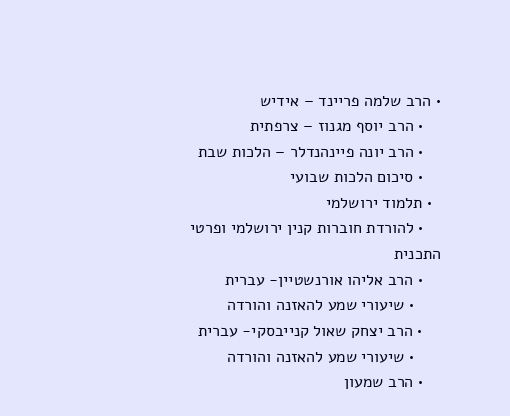• הרב שלמה פריינד – אידיש
    • הרב יוסף מגנוז – צרפתית
    • הרב יונה פיינהנדלר – הלכות שבת
    • סיכום הלכות שבועי
  • תלמוד ירושלמי
    • להורדת חוברות קנין ירושלמי ופרטי התכנית
    • הרב אליהו אורנשטיין- עברית
      • שיעורי שמע להאזנה והורדה
    • הרב יצחק שאול קנייבסקי- עברית
      • שיעורי שמע להאזנה והורדה
    • הרב שמעון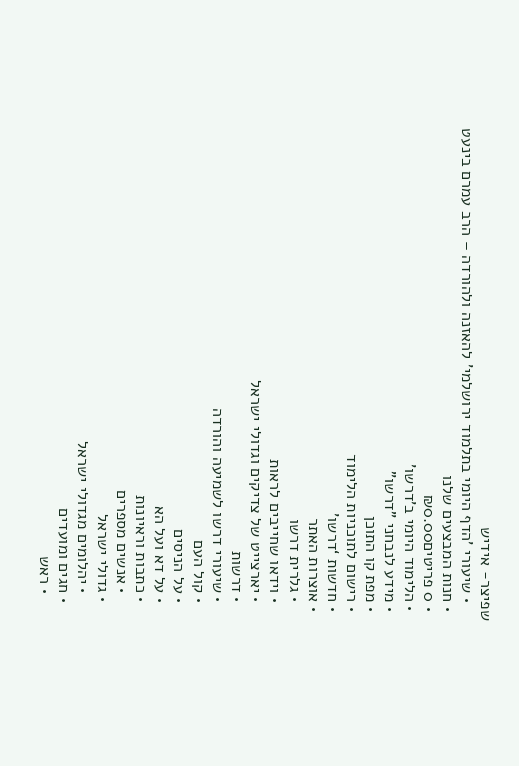שפיצר- אידיש
    • שיעורי 'הדף היומי בתלמוד ירושלמי' להאזנה ולהורדה – הרב עמרם בינעט
  • חנות המבצעים שלנו
  • 0 פריטים₪0.00
  • הלימוד היומי ב'דרשו'
  • מידע לנבחני "דרשו"
  • מפת קו התוכן
  • רישום לתוכניות הלימוד
  • חדשות ‘דרשו’
  • אוצרות האתר
    • גלרית דרשו
    • וידאו שחייבים לראות
    • יארצייט של צדיקים וגדולי ישראל
    • דרשות
    • שיעורי דרשו לשמיעה והורדה
    • קול העם
    • על הניסים
    • על דא ועל הא
    • כתבות וראיונות
      • אנשים מספרים
    • גדולי ישראל
      • יהלומים מגדולי ישראל
    • חגים ומועדים
      • ראש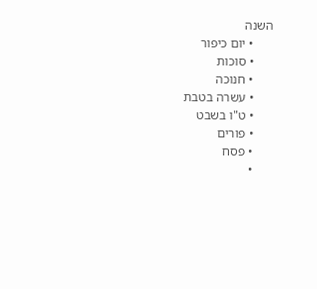השנה
      • יום כיפור
      • סוכות
      • חנוכה
      • עשרה בטבת
      • ט"ו בשבט
      • פורים
      • פסח
      •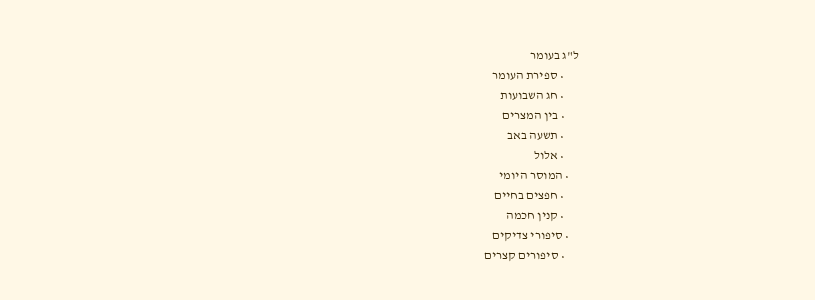ל"ג בעומר
      • ספירת העומר
      • חג השבועות
      • בין המצרים
      • תשעה באב
      • אלול
    • המוסר היומי
      • חפצים בחיים
      • קנין חכמה
    • סיפורי צדיקים
      • סיפורים קצרים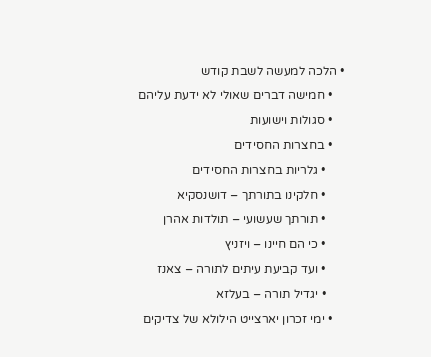• הלכה למעשה לשבת קודש
    • חמישה דברים שאולי לא ידעת עליהם
    • סגולות וישועות
    • בחצרות החסידים
      • גלריות בחצרות החסידים
      • חלקינו בתורתך – דושנסקיא
      • תורתך שעשועי – תולדות אהרן
      • כי הם חיינו – ויזניץ
      • ועד קביעת עיתים לתורה – צאנז
      • יגדיל תורה – בעלזא
    • ימי זכרון יארצייט הילולא של צדיקים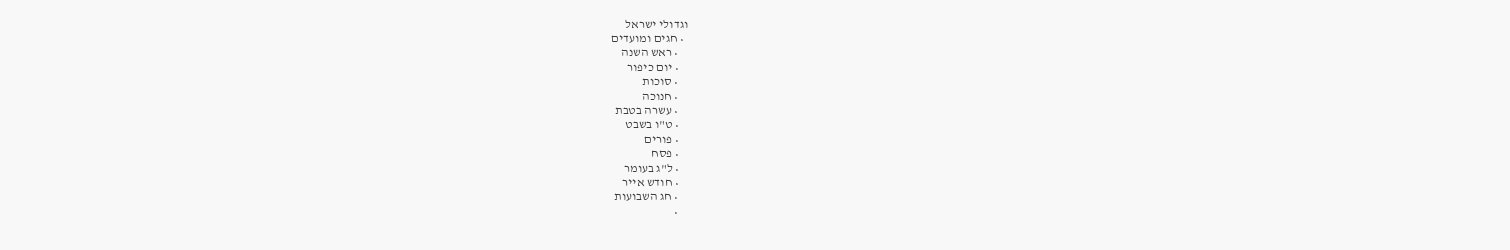וגדולי ישראל
  • חגים ומועדים
    • ראש השנה
    • יום כיפור
    • סוכות
    • חנוכה
    • עשרה בטבת
    • ט"ו בשבט
    • פורים
    • פסח
    • ל"ג בעומר
    • חודש אייר
    • חג השבועות
    •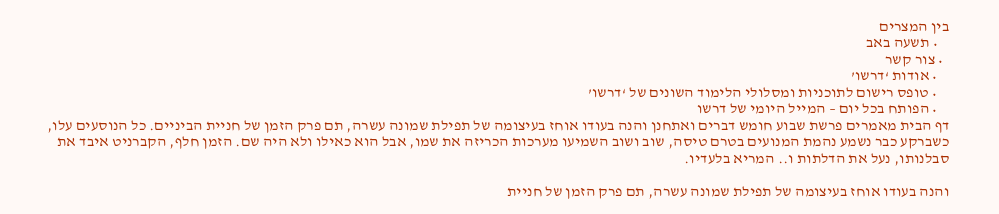בין המצרים
    • תשעה באב
  • צור קשר
    • אודות ‘דרשו’
    • טופס רישום לתוכניות ומסלולי הלימוד השונים של ‘דרשו’
    • הפותח בכל יום – המייל היומי של דרשו
דף הבית מאמרים פרשת שבוע חומש דברים ואתחנן והנה בעודו אוחז בעיצומה של תפילת שמונה עשרה, תם פרק הזמן של חניית הביניים. כל הנוסעים עלו, כשברקע כבר נשמע נהמת המנועים בטרם טיסה, שוב ושוב השמיעו מערכות הכריזה את שמו, אבל הוא כאילו ולא היה שם. הזמן חלף, הקברניט איבד את סבלנותו, נעל את הדלתות ו.. המריא בלעדיו.

והנה בעודו אוחז בעיצומה של תפילת שמונה עשרה, תם פרק הזמן של חניית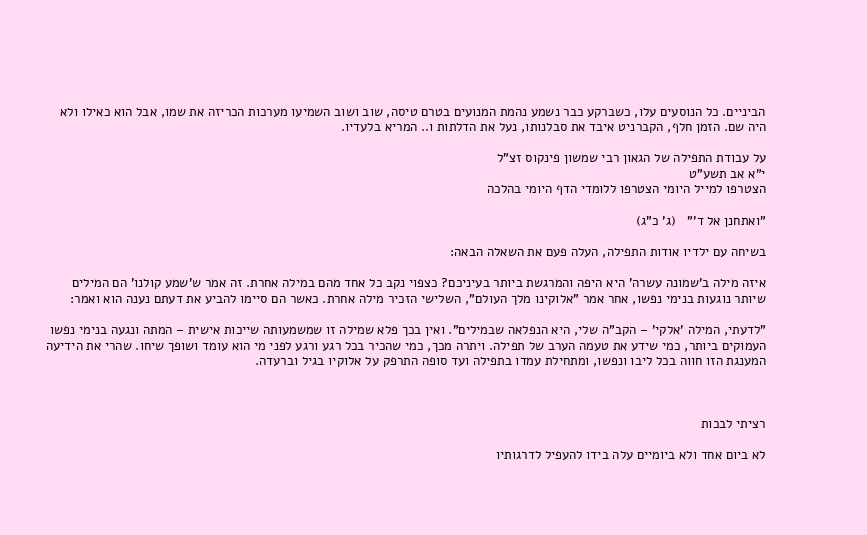הביניים. כל הנוסעים עלו, כשברקע כבר נשמע נהמת המנועים בטרם טיסה, שוב ושוב השמיעו מערכות הכריזה את שמו, אבל הוא כאילו ולא היה שם. הזמן חלף, הקברניט איבד את סבלנותו, נעל את הדלתות ו.. המריא בלעדיו.

על עבודת התפילה של הגאון רבי שמשון פינקוס זצ"ל
י"א אב תשע"ט
הצטרפו למייל היומי הצטרפו ללומדי הדף היומי בהלכה

"ואתחנן אל ד'"   (ג' כ"ג)

בשיחה עם ילדיו אודות התפילה, העלה פעם את השאלה הבאה:

איזה מילה ב'שמונה עשרה' היא היפה והמרגשת ביותר בעיניכם? כצפוי נקב כל אחד מהם במילה אחרת. זה אמר ש'שמע קולנו' הם המילים שיותר נוגעות בנימי נפשו, אחר אמר "אלוקינו מלך העולם", השלישי הזכיר מילה אחרת. כאשר הם סיימו להביע את דעתם נענה הוא ואמר:

"לדעתי, המילה 'אלקי' – הקב"ה שלי, היא הנפלאה שבמילים". ואין בכך פלא שמילה זו שמשמעותה שייכות אישית – המתה ונגעה בנימי נפשו העמוקים ביותר, כמי שידע את טעמה הערב של תפילה. ויתרה מכך, כמי שהכיר בכל רגע ורגע לפני מי הוא עומד ושופך שיחו. שהרי את הידיעה המענגת הזו חווה בכל ליבו ונפשו, ומתחילת עמדו בתפילה ועד סופה התרפק על אלוקיו בגיל וברעדה.



רציתי לבכות

לא ביום אחד ולא ביומיים עלה בידו להעפיל לדרגותיו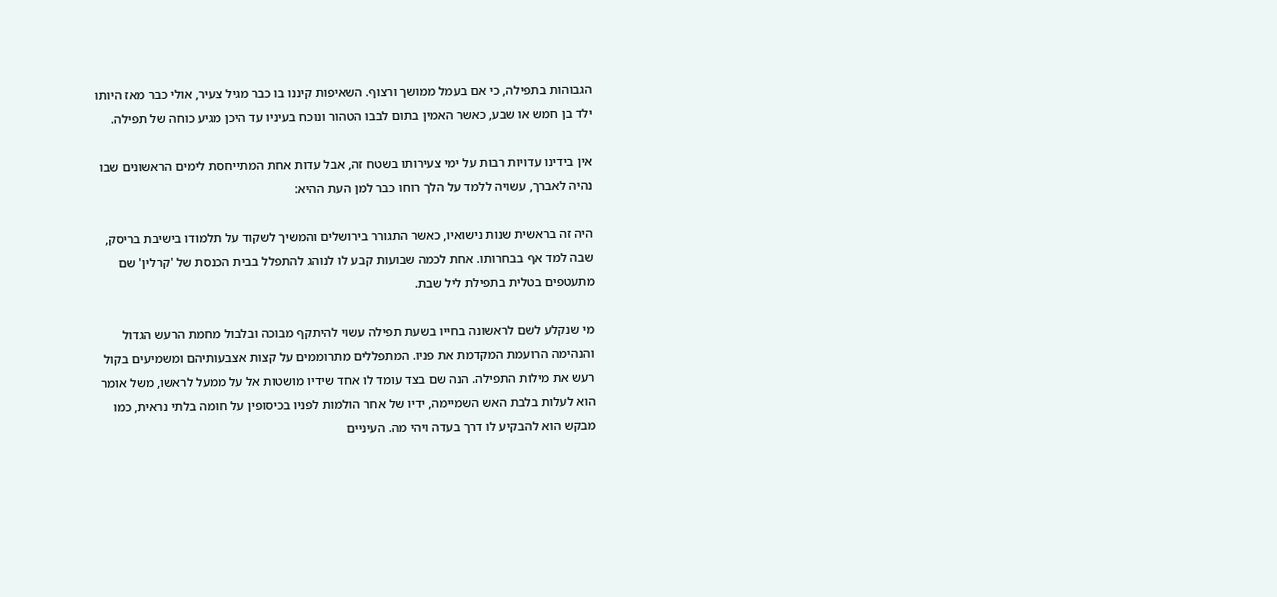הגבוהות בתפילה, כי אם בעמל ממושך ורצוף. השאיפות קיננו בו כבר מגיל צעיר, אולי כבר מאז היותו ילד בן חמש או שבע, כאשר האמין בתום לבבו הטהור ונוכח בעיניו עד היכן מגיע כוחה של תפילה.

אין בידינו עדויות רבות על ימי צעירותו בשטח זה, אבל עדות אחת המתייחסת לימים הראשונים שבו נהיה לאברך, עשויה ללמד על הלך רוחו כבר למן העת ההיא:

היה זה בראשית שנות נישואיו, כאשר התגורר בירושלים והמשיך לשקוד על תלמודו בישיבת בריסק, שבה למד אף בבחרותו. אחת לכמה שבועות קבע לו לנוהג להתפלל בבית הכנסת של 'קרלין' שם מתעטפים בטלית בתפילת ליל שבת.

מי שנקלע לשם לראשונה בחייו בשעת תפילה עשוי להיתקף מבוכה ובלבול מחמת הרעש הגדול והנהימה הרועמת המקדמת את פניו. המתפללים מתרוממים על קצות אצבעותיהם ומשמיעים בקול רעש את מילות התפילה. הנה שם בצד עומד לו אחד שידיו מושטות אל על ממעל לראשו, משל אומר הוא לעלות בלבת האש השמיימה, ידיו של אחר הולמות לפניו בכיסופין על חומה בלתי נראית, כמו מבקש הוא להבקיע לו דרך בעדה ויהי מה. העיניים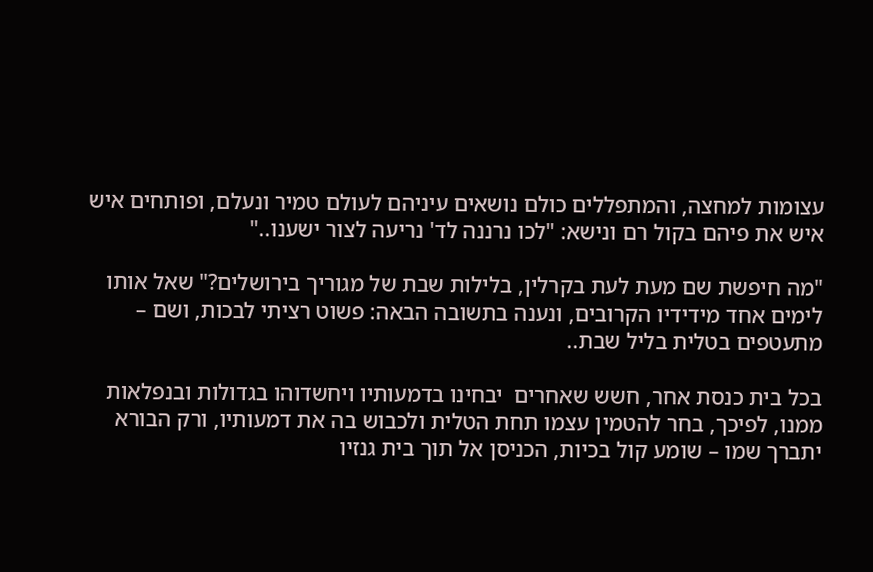עצומות למחצה, והמתפללים כולם נושאים עיניהם לעולם טמיר ונעלם, ופותחים איש איש את פיהם בקול רם ונישא: "לכו נרננה לד' נריעה לצור ישענו.."

"מה חיפשת שם מעת לעת בקרלין, בלילות שבת של מגוריך בירושלים?" שאל אותו לימים אחד מידידיו הקרובים, ונענה בתשובה הבאה: פשוט רציתי לבכות, ושם – מתעטפים בטלית בליל שבת..

בכל בית כנסת אחר, חשש שאחרים  יבחינו בדמעותיו ויחשדוהו בגדולות ובנפלאות ממנו, לפיכך, בחר להטמין עצמו תחת הטלית ולכבוש בה את דמעותיו, ורק הבורא יתברך שמו – שומע קול בכיות, הכניסן אל תוך בית גנזיו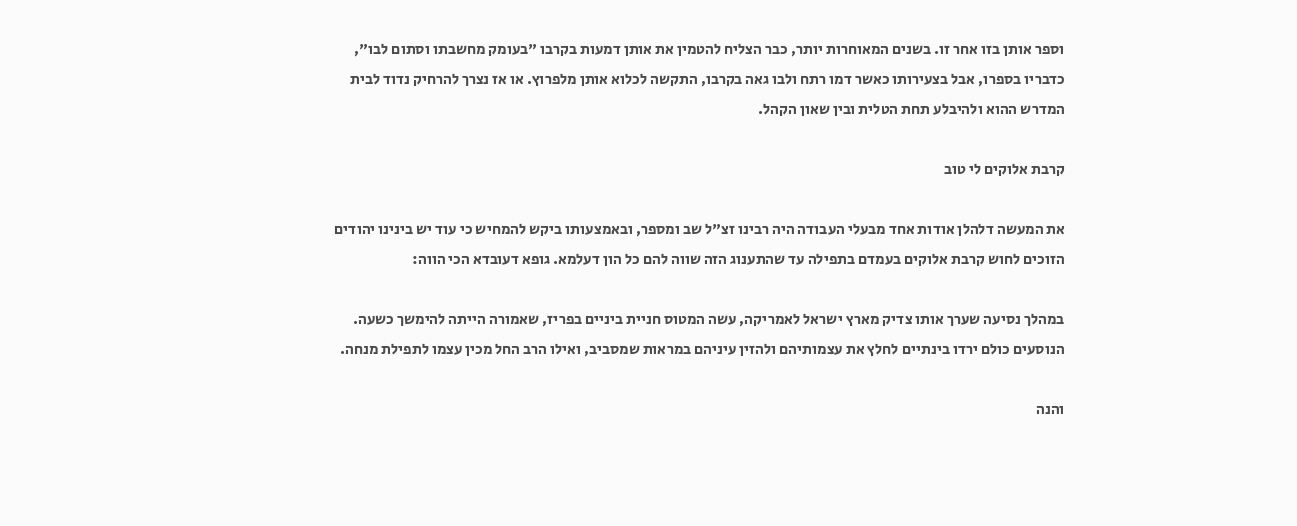וספר אותן בזו אחר זו. בשנים המאוחרות יותר, כבר הצליח להטמין את אותן דמעות בקרבו "בעומק מחשבתו וסתום לבו", כדבריו בספרו, אבל בצעירותו כאשר דמו רתח ולבו גאה בקרבו, התקשה לכלוא אותן מלפרוץ. או אז נצרך להרחיק נדוד לבית המדרש ההוא ולהיבלע תחת הטלית ובין שאון הקהל.

קרבת אלוקים לי טוב

את המעשה דלהלן אודות אחד מבעלי העבודה היה רבינו זצ"ל שב ומספר, ובאמצעותו ביקש להמחיש כי עוד יש בינינו יהודים הזוכים לחוש קרבת אלוקים בעמדם בתפילה עד שהתענוג הזה שווה להם כל הון דעלמא. גופא דעובדא הכי הווה:

במהלך נסיעה שערך אותו צדיק מארץ ישראל לאמריקה, עשה המטוס חניית ביניים בפריז, שאמורה הייתה להימשך כשעה. הנוסעים כולם ירדו בינתיים לחלץ את עצמותיהם ולהזין עיניהם במראות שמסביב, ואילו הרב החל מכין עצמו לתפילת מנחה.

והנה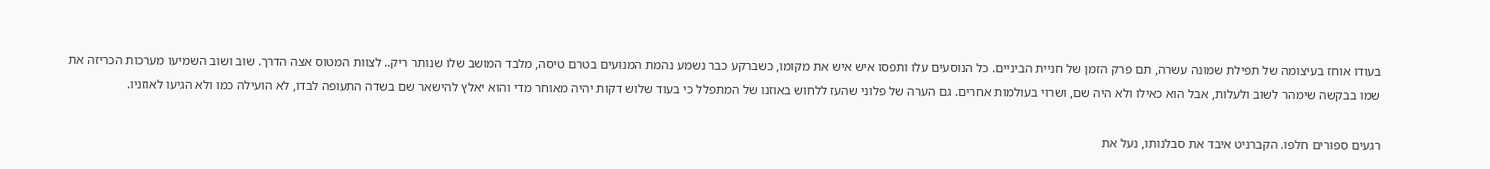בעודו אוחז בעיצומה של תפילת שמונה עשרה, תם פרק הזמן של חניית הביניים. כל הנוסעים עלו ותפסו איש איש את מקומו, כשברקע כבר נשמע נהמת המנועים בטרם טיסה, מלבד המושב שלו שנותר ריק.. לצוות המטוס אצה הדרך. שוב ושוב השמיעו מערכות הכריזה את שמו בבקשה שימהר לשוב ולעלות, אבל הוא כאילו ולא היה שם, ושרוי בעולמות אחרים. גם הערה של פלוני שהעז ללחוש באוזנו של המתפלל כי בעוד שלוש דקות יהיה מאוחר מדי והוא יאלץ להישאר שם בשדה התעופה לבדו, לא הועילה כמו ולא הגיעו לאוזניו.

רגעים ספורים חלפו. הקברניט איבד את סבלנותו, נעל את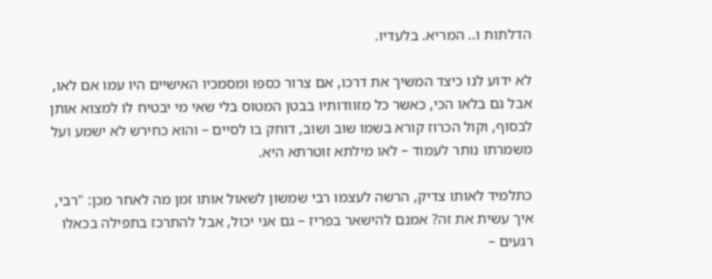הדלתות ו.. המריא. בלעדיו.

לא ידוע לנו כיצד המשיך את דרכו, אם צרור כספו ומסמכיו האישיים היו עמו אם לאו, אבל גם בלאו הכי, כאשר כל מזוודותיו בבטן המטוס בלי שאי מי יבטיח לו למצוא אותן לבסוף, וקול הכרוז קורא בשמו שוב ושוב, דוחק בו לסיים – והוא כחירש לא ישמע ועל משמרתו נותר לעמוד – לאו מילתא זוטרתא היא.

כתלמיד לאותו צדיק, הרשה לעצמו רבי שמשון לשאול אותו זמן מה לאחר מכן: "רבי, איך עשית את זה? אמנם להישאר בפריז – גם אני יכול, אבל להתרכז בתפילה בכאלו רגעים –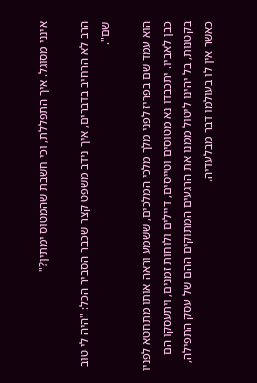אינני מסוגל. איך התפללת, וכי חשבת שהמטוס ימתין?"

הרב לא הרחיב בדברים, איך נידב משפט קצר שכבר הסביר הכל: "היה לי טוב שם".

הוא עמד שם בפריז לפני מלך מלכי המלכים, ששמע וראה אותו מתחטא לפניו כבן לאביו. יתכבדו נא מטוסים וטייסים, דיילים ולוחות זמנים, ויתעסקו הם בקטנות, בל יהינו ליטול ממנו את הרגעים המתוקים ההם של עסק התפילה, כאשר אין לו בעולמו דבר מבלעדיה.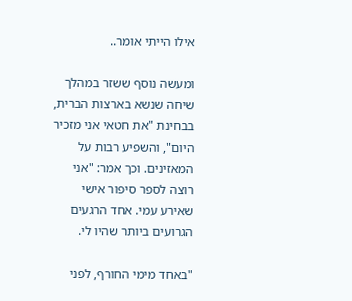אילו הייתי אומר..

ומעשה נוסף ששזר במהלך שיחה שנשא בארצות הברית, בבחינת "את חטאי אני מזכיר היום", והשפיע רבות על המאזינים. וכך אמר: "אני רוצה לספר סיפור אישי שאירע עמי. אחד הרגעים הגרועים ביותר שהיו לי.

"באחד מימי החורף, לפני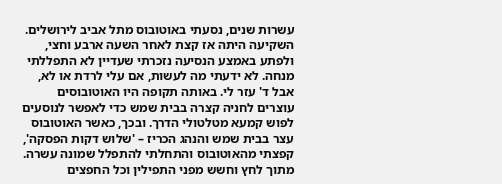עשרות שנים, נסעתי באוטובוס מתל אביב לירושלים. השקיעה היתה אז קצת לאחר השעה ארבע וחצי, ולפתע באמצע הנסיעה נזכרתי שעדיין לא התפללתי מנחה. לא ידעתי מה לעשות, אם עלי לרדת או לא, אבל ד' עזר לי. באותה תקופה היו האוטובוסים עוצרים לחניה קצרה בבית שמש כדי לאפשר לנוסעים לפוש קמעא מטלטולי הדרך. ובכך, כאשר האוטובוס עצר בבית שמש והנהג הכריז – 'שלוש דקות הפסקה', קפצתי מהאוטובוס והתחלתי להתפלל שמונה עשרה. מתוך לחץ וחשש מפני התפילין וכל החפצים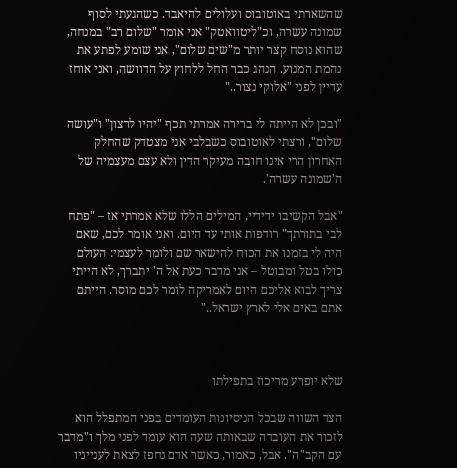שהשארתי באוטובוס ועלולים להיאבד. כשהגעתי לסוף שמונה עשרה, וכ"ליטוואטק" אני אומר "שלום רב" במנחה, שהוא נוסח קצר יותר מ"שים שלום", אני שומע לפתע את נהמת המנוע. הנהג כבר החל ללחוץ על הדוושה, ואני אוחז עדיין לפני "אלוקי נצור.."

"ובכן לא הייתה לי ברירה אמרתי תכף "יהיו לרצון" ו"עושה שלום", ורצתי לאוטובוס כשבלבי אני מצטדק שהחלק האחרון הרי אינו חובה מעיקר הדין ולא עצם מעצמיה של ה'שמונה עשרה'.

"אבל הקשיבו ידידיי, המילים הללו שלא אמרתי אז – "פתח לבי בתורתך" רודפות אותי עד היום. ואני אומר לכם, שאם היה לי בזמנו את הכוח להישאר שם ולומר לעצמי: העולם כולו בטל ומבוטל – אני מדבר כעת אל ה' יתברך, לא הייתי צריך לבוא אליכם היום לאמריקה לומר לכם מוסר. הייתם אתם באים אלי לארץ ישראל.."



שלא יופרע מריכוז בתפילתו

הצד השווה שבכל הניסיונות העומדים בפני המתפלל הוא לזכור את העובדה שבאותה שעה הוא עומד לפני מלך ו"מדבר עם הקב"ה". אבל, כאמור, כאשר אדם נחפז לצאת לענייניו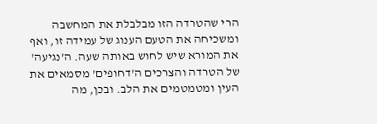הרי שהטרדה הזו מבלבלת את המחשבה ומשכיחה את הטעם הענוג של עמידה זו, ואף את המורא שיש לחוש באותה שעה. ה'נגיעה' של הטרדה והצרכים ה'דחופים' מסמאים את העין ומטמטמים את הלב. ובכן, מה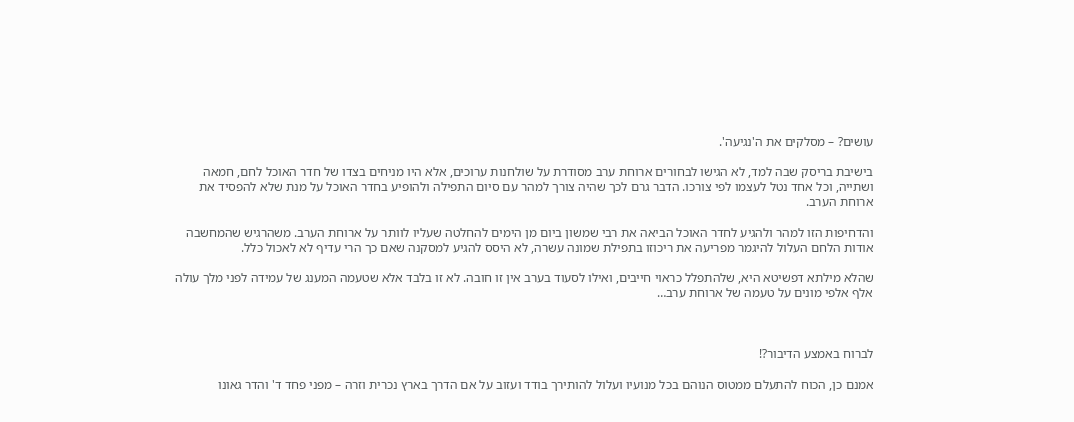עושים? – מסלקים את ה'נגיעה'.

בישיבת בריסק שבה למד, לא הגישו לבחורים ארוחת ערב מסודרת על שולחנות ערוכים, אלא היו מניחים בצדו של חדר האוכל לחם, חמאה ושתייה, וכל אחד נטל לעצמו לפי צורכו. הדבר גרם לכך שהיה צורך למהר עם סיום התפילה ולהופיע בחדר האוכל על מנת שלא להפסיד את ארוחת הערב.

והדחיפות הזו למהר ולהגיע לחדר האוכל הביאה את רבי שמשון ביום מן הימים להחלטה שעליו לוותר על ארוחת הערב. משהרגיש שהמחשבה אודות הלחם העלול להיגמר מפריעה את ריכוזו בתפילת שמונה עשרה, לא היסס להגיע למסקנה שאם כך הרי עדיף לא לאכול כלל.

שהלא מילתא דפשיטא היא, שלהתפלל כראוי חייבים, ואילו לסעוד בערב אין זו חובה. לא זו בלבד אלא שטעמה המענג של עמידה לפני מלך עולה אלף אלפי מונים על טעמה של ארוחת ערב…



לברוח באמצע הדיבור?!

אמנם כן, הכוח להתעלם ממטוס הנוהם בכל מנועיו ועלול להותירך בודד ועזוב על אם הדרך בארץ נכרית וזרה – מפני פחד ד' והדר גאונו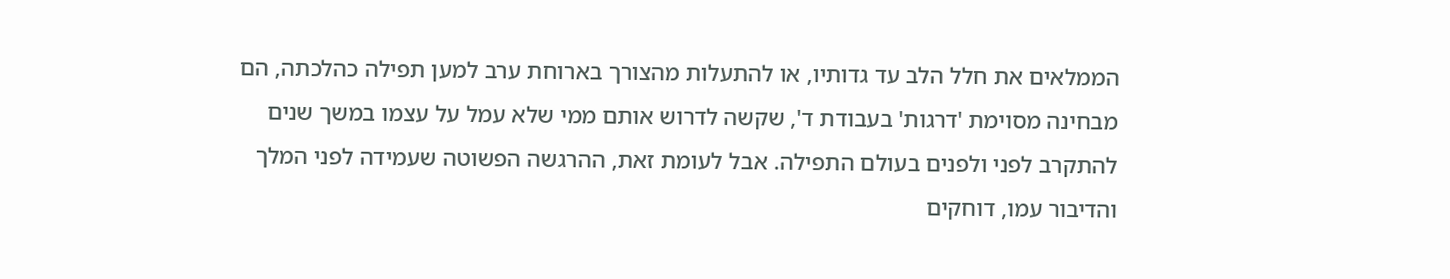הממלאים את חלל הלב עד גדותיו, או להתעלות מהצורך בארוחת ערב למען תפילה כהלכתה, הם מבחינה מסוימת 'דרגות' בעבודת ד', שקשה לדרוש אותם ממי שלא עמל על עצמו במשך שנים להתקרב לפני ולפנים בעולם התפילה. אבל לעומת זאת, ההרגשה הפשוטה שעמידה לפני המלך והדיבור עמו, דוחקים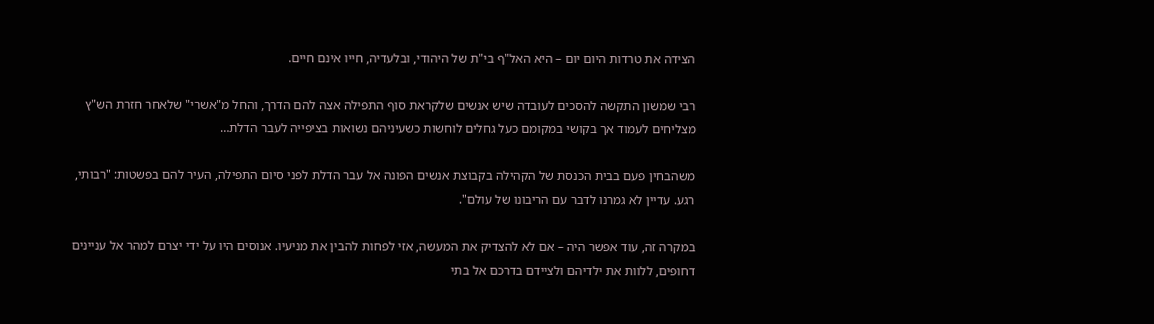הצידה את טרדות היום יום – היא האל"ף בי"ת של היהודי, ובלעדיה, חייו אינם חיים.

רבי שמשון התקשה להסכים לעובדה שיש אנשים שלקראת סוף התפילה אצה להם הדרך, והחל מ"אשרי" שלאחר חזרת הש"ץ מצליחים לעמוד אך בקושי במקומם כעל גחלים לוחשות כשעיניהם נשואות בציפייה לעבר הדלת…

משהבחין פעם בבית הכנסת של הקהילה בקבוצת אנשים הפונה אל עבר הדלת לפני סיום התפילה, העיר להם בפשטות: "רבותי, רגע. עדיין לא גמרנו לדבר עם הריבונו של עולם".

במקרה זה, עוד אפשר היה – אם לא להצדיק את המעשה, אזי לפחות להבין את מניעיו. אנוסים היו על ידי יצרם למהר אל עניינים דחופים, ללוות את ילדיהם ולציידם בדרכם אל בתי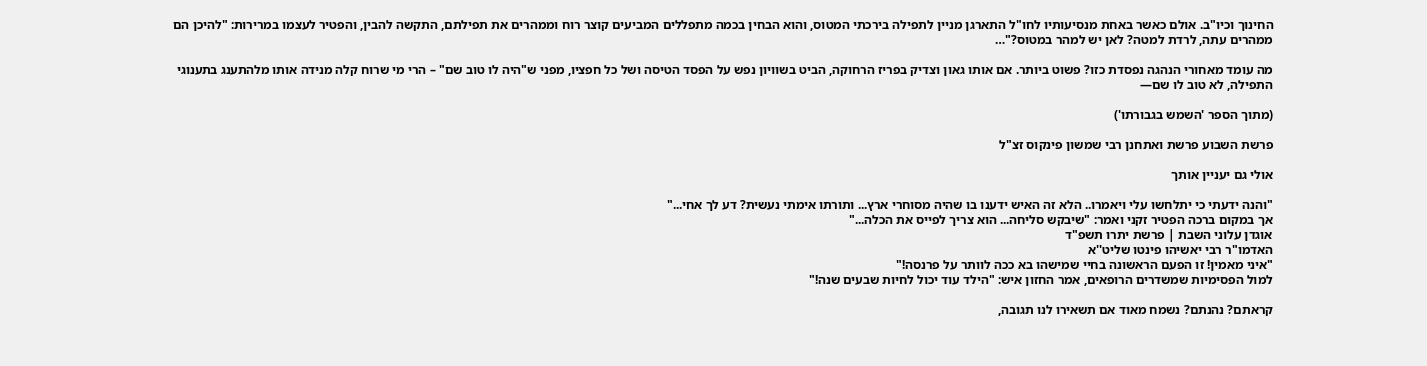החינוך וכיו"ב. אולם כאשר באחת מנסיעותיו לחו"ל התארגן מניין לתפילה בירכתי המטוס, והוא הבחין בכמה מתפללים המביעים קוצר רוח וממהרים את תפילתם, התקשה להבין, והפטיר לעצמו במרירות: "להיכן הם ממהרים עתה, לרדת למטה? לאן יש למהר במטוס?"…

מה עומד מאחורי הנהגה נפסדת כזו? פשוט ביותר. אם אותו גאון וצדיק בפריז הרחוקה, הביט בשוויון נפש על הפסד הטיסה ושל כל חפציו, מפני ש"היה לו טוב שם" – הרי מי שרוח קלה מנידה אותו מלהתענג בתענוגי התפילה, לא טוב לו שם—

(מתוך הספר 'השמש בגבורתו')

פרשת השבוע פרשת ואתחנן רבי שמשון פינקוס זצ"ל

אולי גם יעניין אותך

"והנה ידעתי כי יתלחשו עלי ויאמרו.. הלא זה האיש ידענו בו שהיה מסוחרי ארץ... ותורתו אימתי נעשית? דע לך אחי..."
אך במקום ברכה הפטיר זקני ואמר: "שיבקש סליחה... הוא צריך לפייס את הכלה..."
אוגדן עלוני השבת | פרשת יתרו תשפ"ד
האדמו"ר רבי יאשיהו פינטו שליט''א
"איני מאמין! זו הפעם הראשונה בחיי שמישהו בא ככה לוותר על פרנסה!"
למול הפסימיות שמשדרים הרופאים, אמר החזון איש: "הילד עוד יכול לחיות שבעים שנה!"

קראתם? נהנתם? נשמח מאוד אם תשאירו לנו תגובה,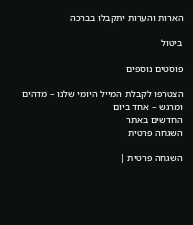הארות והערות יתקבלו בברכה

ביטול

פוסטים נוספים

הצטרפו לקבלת המייל היומי שלנו – מדהים ומרגש – אחד ביום
החדשים באתר
השגחה פרטית

השגחה פרטית |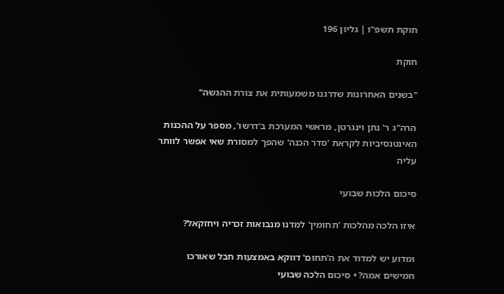חוקת תשפ"ו | גליון 196

חוקת

"בשנים האחרונות שדרגנו משמעותית את צורת ההגשה"

הרה"ג ר' נתן וינגרטן, מראשי המערכת ב'דרשו', מספר על ההכנות האינטנסיביות לקראת 'סדר הכנה' שהפך למסורת שאי אפשר לוותר עליה

סיכום הלכות שבועי

איזו הלכה מהלכות 'תחומין' למדנו מנבואות זכריה ויחזקאל?

ומדוע יש למדוד את ה'תחום' דווקא באמצעות חבל שאורכו חמישים אמה? • סיכום הלכה שבועי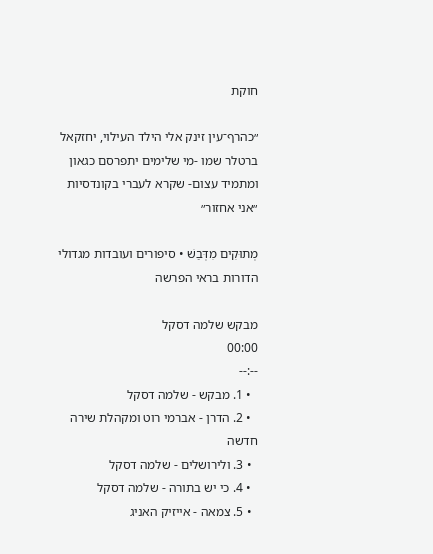חוקת

״כהרף־עין זינק אלי הילד העילוי, יחזקאל ברטלר שמו -מי שלימים יתפרסם כגאון ומתמיד עצום- שקרא לעברי בקונדסיות ״אני אחזור״

מְתוּקִים מִדְּבַשׁ • סיפורים ועובדות מגדולי הדורות בראי הפרשה

מבקש שלמה דסקל
00:00
--:--
  • 1. מבקש - שלמה דסקל
  • 2. הדרן - אברמי רוט ומקהלת שירה חדשה
  • 3. ולירושלים - שלמה דסקל
  • 4. כי יש בתורה - שלמה דסקל
  • 5. צמאה - אייזיק האניג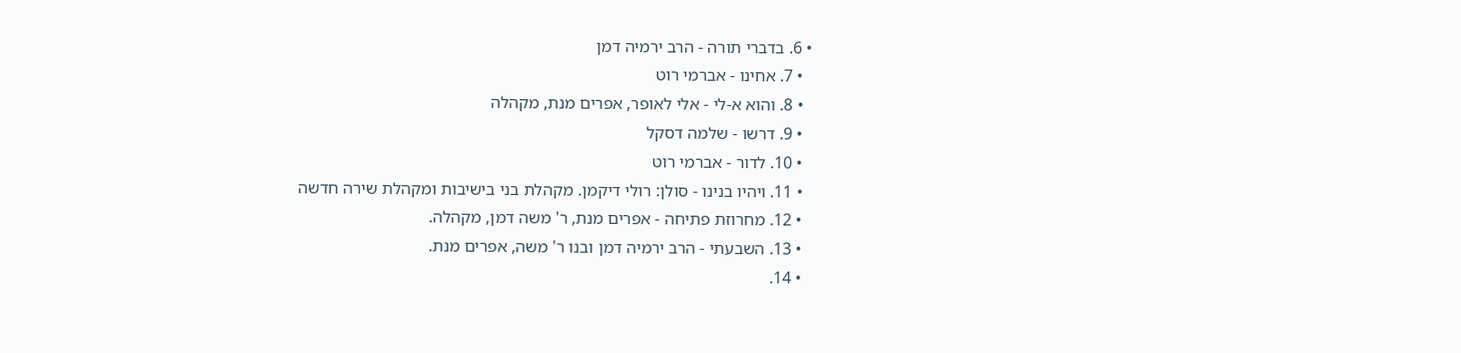• 6. בדברי תורה - הרב ירמיה דמן
  • 7. אחינו - אברמי רוט
  • 8. והוא א-לי - אלי לאופר, אפרים מנת, מקהלה
  • 9. דרשו - שלמה דסקל
  • 10. לדור - אברמי רוט
  • 11. ויהיו בנינו - סולן: רולי דיקמן. מקהלת בני בישיבות ומקהלת שירה חדשה
  • 12. מחרוזת פתיחה - אפרים מנת, ר' משה דמן, מקהלה.
  • 13. השבעתי - הרב ירמיה דמן ובנו ר' משה, אפרים מנת.
  • 14.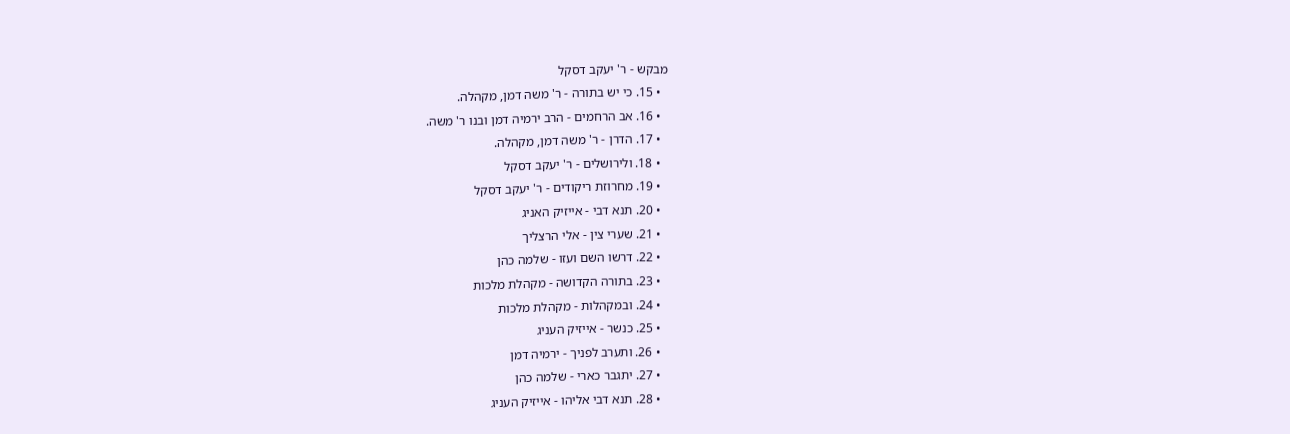מבקש - ר' יעקב דסקל
  • 15. כי יש בתורה - ר' משה דמן, מקהלה.
  • 16. אב הרחמים - הרב ירמיה דמן ובנו ר' משה.
  • 17. הדרן - ר' משה דמן, מקהלה.
  • 18. ולירושלים - ר' יעקב דסקל
  • 19. מחרוזת ריקודים - ר' יעקב דסקל
  • 20. תנא דבי - אייזיק האניג
  • 21. שערי צין - אלי הרצליך
  • 22. דרשו השם ועזו - שלמה כהן
  • 23. בתורה הקדושה - מקהלת מלכות
  • 24. ובמקהלות - מקהלת מלכות
  • 25. כנשר - אייזיק העניג
  • 26. ותערב לפניך - ירמיה דמן
  • 27. יתגבר כארי - שלמה כהן
  • 28. תנא דבי אליהו - אייזיק העניג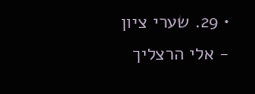• 29. שערי ציון - אלי הרצליך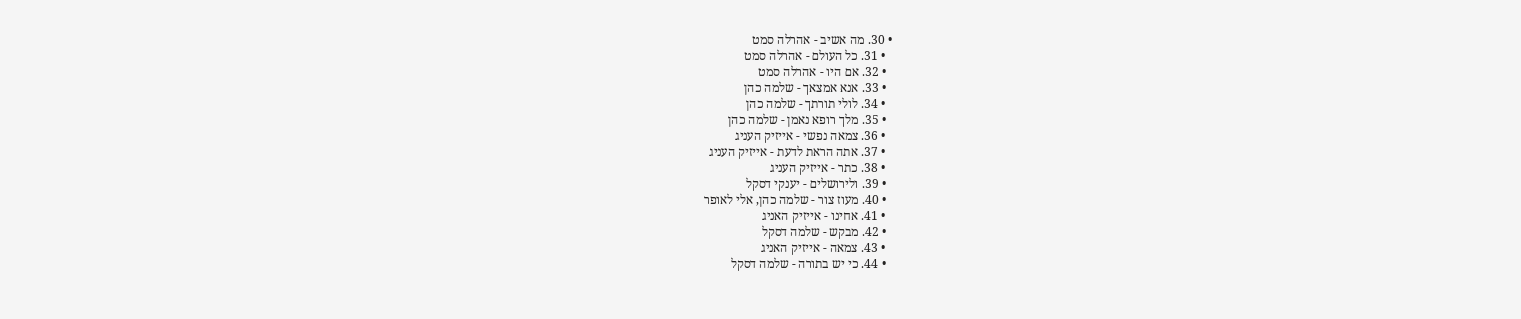• 30. מה אשיב - אהרלה סמט
  • 31. כל העולם - אהרלה סמט
  • 32. אם היו - אהרלה סמט
  • 33. אנא אמצאך - שלמה כהן
  • 34. לולי תורתך - שלמה כהן
  • 35. מלך רופא נאמן - שלמה כהן
  • 36. צמאה נפשי - אייזיק העניג
  • 37. אתה הראת לדעת - אייזיק העניג
  • 38. כתר - אייזיק העניג
  • 39. ולירושלים - יענקי דסקל
  • 40. מעוז צור - שלמה כהן, אלי לאופר
  • 41. אחינו - אייזיק האניג
  • 42. מבקש - שלמה דסקל
  • 43. צמאה - אייזיק האניג
  • 44. כי יש בתורה - שלמה דסקל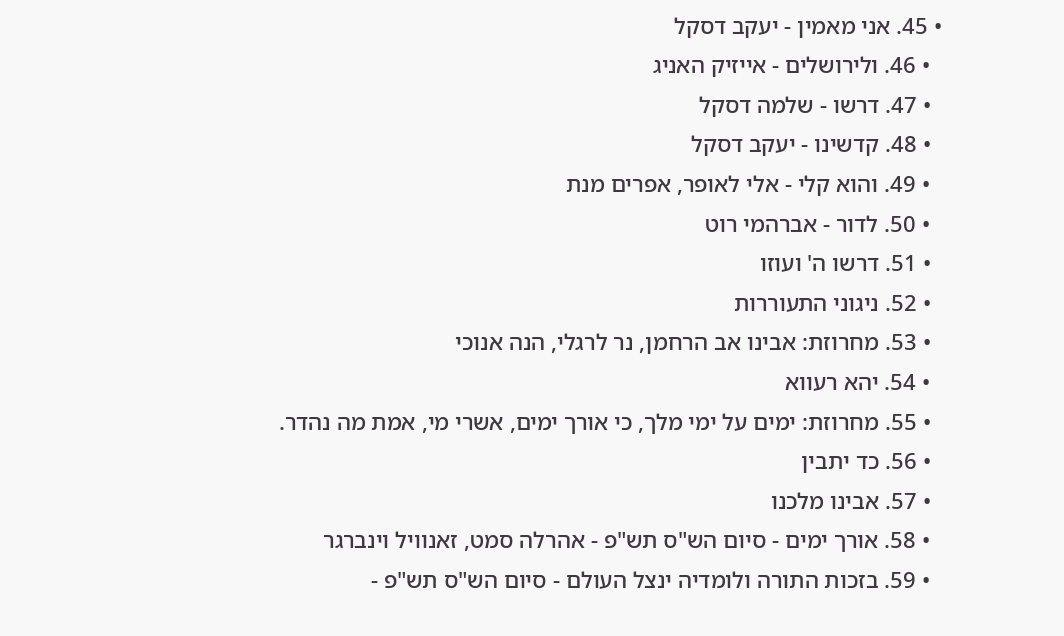• 45. אני מאמין - יעקב דסקל
  • 46. ולירושלים - אייזיק האניג
  • 47. דרשו - שלמה דסקל
  • 48. קדשינו - יעקב דסקל
  • 49. והוא קלי - אלי לאופר, אפרים מנת
  • 50. לדור - אברהמי רוט
  • 51. דרשו ה' ועוזו
  • 52. ניגוני התעוררות
  • 53. מחרוזת: אבינו אב הרחמן, נר לרגלי, הנה אנוכי
  • 54. יהא רעווא
  • 55. מחרוזת: ימים על ימי מלך, כי אורך ימים, אשרי מי, אמת מה נהדר.
  • 56. כד יתבין
  • 57. אבינו מלכנו
  • 58. אורך ימים - סיום הש"ס תש"פ - אהרלה סמט, זאנוויל וינברגר
  • 59. בזכות התורה ולומדיה ינצל העולם - סיום הש"ס תש"פ -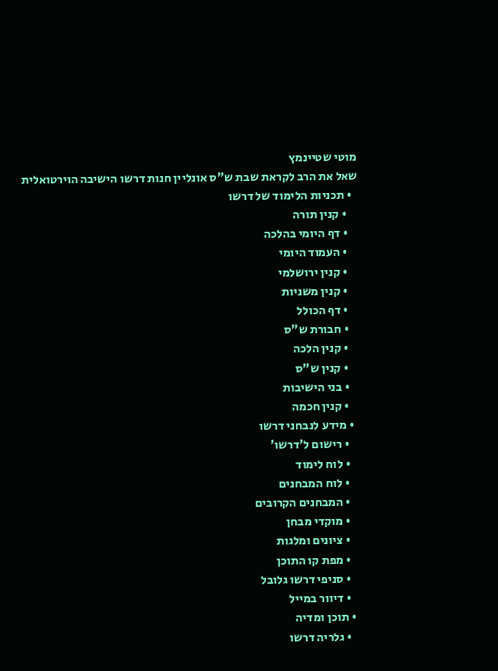מוטי שטיינמץ
שאל את הרב לקראת שבת ש"ס אונליין חנות דרשו הישיבה הוירטואלית
  • תכניות הלימוד של דרשו
    • קנין תורה
    • דף היומי בהלכה
    • העמוד היומי
    • קנין ירושלמי
    • קנין משניות
    • דף הכולל
    • חבורת ש"ס
    • קנין הלכה
    • קנין ש"ס
    • בני הישיבות
    • קנין חכמה
  • מידע לנבחני דרשו
    • רישום ל'דרשו'
    • לוח לימוד
    • לוח המבחנים
    • המבחנים הקרובים
    • מוקדי מבחן
    • ציונים ומלגות
    • מפת קו התוכן
    • סניפי דרשו גלובל
    • דיוור במייל
  • תוכן ומדיה
    • גלריה דרשו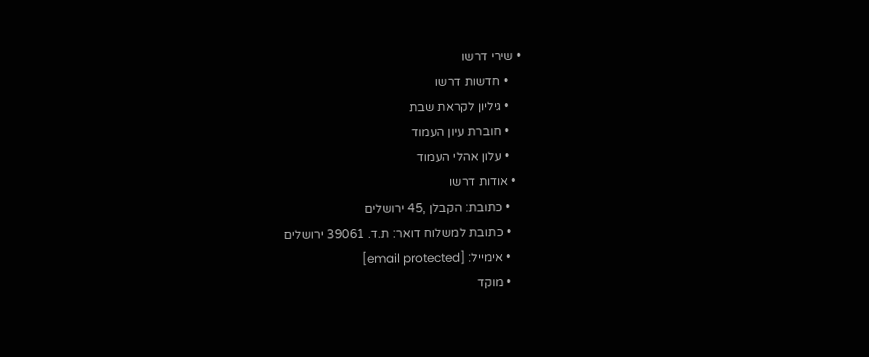• שירי דרשו
    • חדשות דרשו
    • גיליון לקראת שבת
    • חוברת עיון העמוד
    • עלון אהלי העמוד
  • אודות דרשו
    • כתובת: הקבלן ,45 ירושלים
    • כתובת למשלוח דואר: ת.ד. 39061 ירושלים
    • אימייל: [email protected]
    • מוקד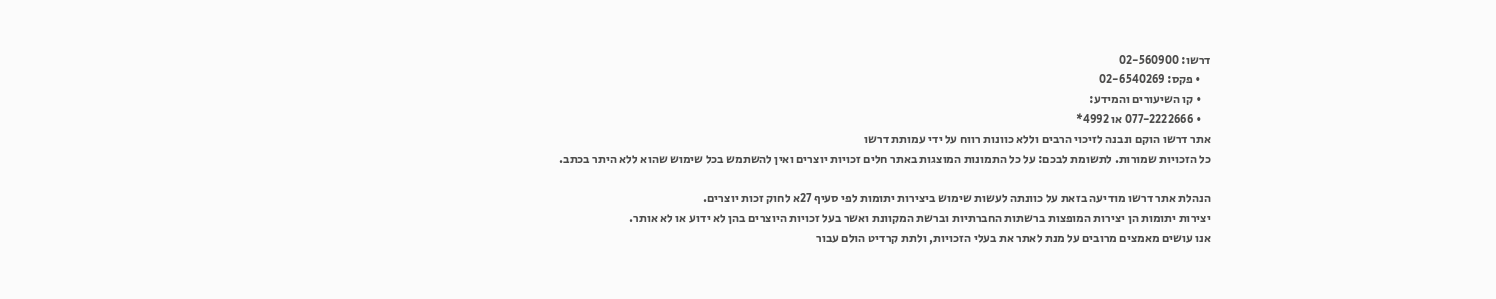דרשו: 02-560900
    • פקס: 02-6540269
    • קו השיעורים והמידע:
    • 077-2222666 או 4992*
אתר דרשו הוקם ונבנה לזיכוי הרבים וללא כוונות רווח על ידי עמותת דרשו
כל הזכויות שמורות. לתשומת לבכם: על כל התמונות המוצגות באתר חלים זכויות יוצרים ואין להשתמש בכל שימוש שהוא ללא היתר בכתב.

הנהלת אתר דרשו מודיעה בזאת על כוונתה לעשות שימוש ביצירות יתומות לפי סעיף 27א לחוק זכות יוצרים.
יצירות יתומות הן יצירות המופצות ברשתות החברתיות וברשת המקוונת ואשר בעל זכויות היוצרים בהן לא ידוע או לא אותר.
אנו עושים מאמצים מרובים על מנת לאתר את בעלי הזכויות, ולתת קרדיט הולם עבור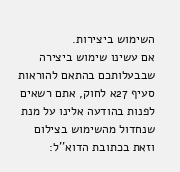השימוש ביצירות.
אם עשינו שימוש ביצירה שבבעלותכם בהתאם להוראות סעיף 27א לחוק, אתם רשאים לפנות בהודעה אלינו על מנת שנחדול מהשימוש בצילום
וזאת בכתובת הדוא''ל: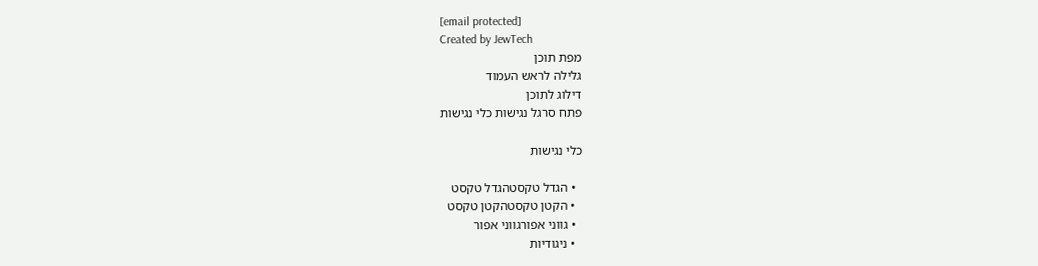[email protected]
Created by JewTech
מפת תוכן
גלילה לראש העמוד
דילוג לתוכן
פתח סרגל נגישות כלי נגישות

כלי נגישות

  • הגדל טקסטהגדל טקסט
  • הקטן טקסטהקטן טקסט
  • גווני אפורגווני אפור
  • ניגודיות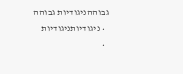גבוההניגודיות גבוהה
  • ניגודיותניגודיות
  •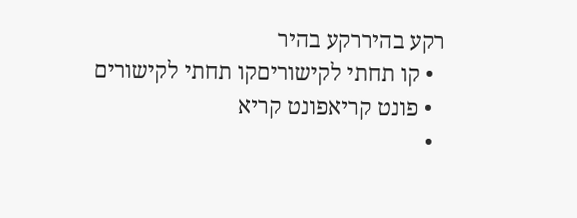רקע בהיררקע בהיר
  • קו תחתי לקישוריםקו תחתי לקישורים
  • פונט קריאפונט קריא
  •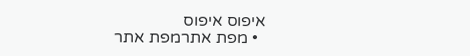איפוס איפוס
  • מפת אתרמפת אתר